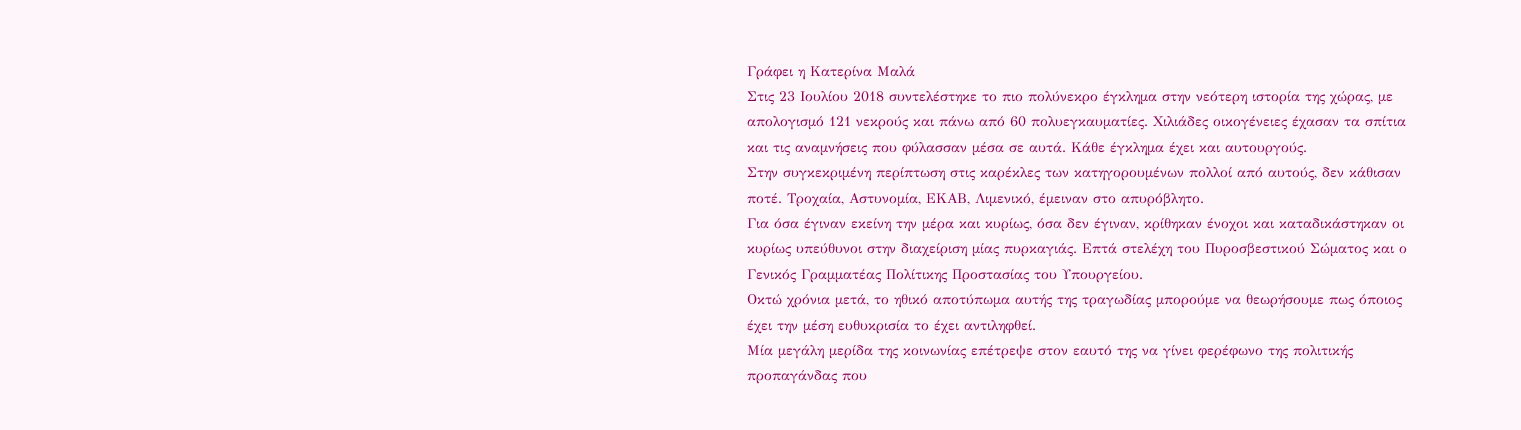Γράφει η Κατερίνα Μαλά
Στις 23 Ιουλίου 2018 συντελέστηκε το πιο πολύνεκρο έγκλημα στην νεότερη ιστορία της χώρας, με απολογισμό 121 νεκρούς και πάνω από 60 πολυεγκαυματίες. Χιλιάδες οικογένειες έχασαν τα σπίτια και τις αναμνήσεις που φύλασσαν μέσα σε αυτά. Κάθε έγκλημα έχει και αυτουργούς.
Στην συγκεκριμένη περίπτωση στις καρέκλες των κατηγορουμένων πολλοί από αυτούς, δεν κάθισαν ποτέ. Τροχαία, Αστυνομία, ΕΚΑΒ, Λιμενικό, έμειναν στο απυρόβλητο.
Για όσα έγιναν εκείνη την μέρα και κυρίως, όσα δεν έγιναν, κρίθηκαν ένοχοι και καταδικάστηκαν οι κυρίως υπεύθυνοι στην διαχείριση μίας πυρκαγιάς. Επτά στελέχη του Πυροσβεστικού Σώματος και ο Γενικός Γραμματέας Πολίτικης Προστασίας του Υπουργείου.
Οκτώ χρόνια μετά, το ηθικό αποτύπωμα αυτής της τραγωδίας μπορούμε να θεωρήσουμε πως όποιος έχει την μέση ευθυκρισία το έχει αντιληφθεί.
Μία μεγάλη μερίδα της κοινωνίας επέτρεψε στον εαυτό της να γίνει φερέφωνο της πολιτικής προπαγάνδας που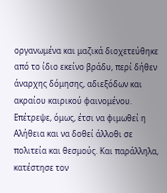οργανωμένα και μαζικά διοχετεύθηκε από το ίδιο εκείνο βράδυ, περί δήθεν άναρχης δόμησης, αδιεξόδων και ακραίου καιρικού φαινομένου.
Επέτρεψε, όμως, έτσι να φιμωθεί η Αλήθεια και να δοθεί άλλοθι σε πολιτεία και θεσμούς. Και παράλληλα, κατέστησε τον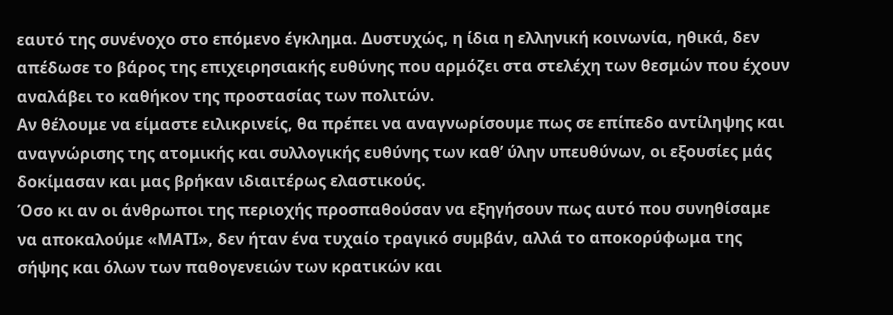εαυτό της συνένοχο στο επόμενο έγκλημα. Δυστυχώς, η ίδια η ελληνική κοινωνία, ηθικά, δεν απέδωσε το βάρος της επιχειρησιακής ευθύνης που αρμόζει στα στελέχη των θεσμών που έχουν αναλάβει το καθήκον της προστασίας των πολιτών.
Αν θέλουμε να είμαστε ειλικρινείς, θα πρέπει να αναγνωρίσουμε πως σε επίπεδο αντίληψης και αναγνώρισης της ατομικής και συλλογικής ευθύνης των καθ’ ύλην υπευθύνων, οι εξουσίες μάς δοκίμασαν και μας βρήκαν ιδιαιτέρως ελαστικούς.
Όσο κι αν οι άνθρωποι της περιοχής προσπαθούσαν να εξηγήσουν πως αυτό που συνηθίσαμε να αποκαλούμε «ΜΑΤΙ», δεν ήταν ένα τυχαίο τραγικό συμβάν, αλλά το αποκορύφωμα της σήψης και όλων των παθογενειών των κρατικών και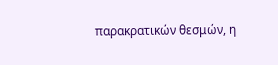παρακρατικών θεσμών, η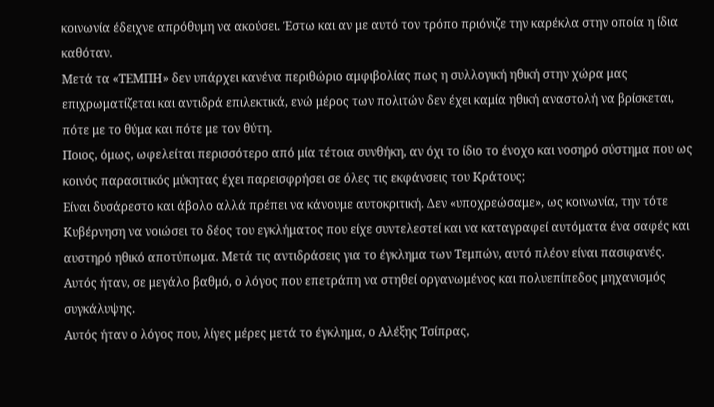κοινωνία έδειχνε απρόθυμη να ακούσει. Έστω και αν με αυτό τον τρόπο πριόνιζε την καρέκλα στην οποία η ίδια καθόταν.
Μετά τα «ΤΕΜΠΗ» δεν υπάρχει κανένα περιθώριο αμφιβολίας πως η συλλογική ηθική στην χώρα μας επιχρωματίζεται και αντιδρά επιλεκτικά, ενώ μέρος των πολιτών δεν έχει καμία ηθική αναστολή να βρίσκεται, πότε με το θύμα και πότε με τον θύτη.
Ποιος, όμως, ωφελείται περισσότερο από μία τέτοια συνθήκη, αν όχι το ίδιο το ένοχο και νοσηρό σύστημα που ως κοινός παρασιτικός μύκητας έχει παρεισφρήσει σε όλες τις εκφάνσεις του Κράτους;
Είναι δυσάρεστο και άβολο αλλά πρέπει να κάνουμε αυτοκριτική. Δεν «υποχρεώσαμε», ως κοινωνία, την τότε Κυβέρνηση να νοιώσει το δέος του εγκλήματος που είχε συντελεστεί και να καταγραφεί αυτόματα ένα σαφές και αυστηρό ηθικό αποτύπωμα. Μετά τις αντιδράσεις για το έγκλημα των Τεμπών, αυτό πλέον είναι πασιφανές.
Αυτός ήταν, σε μεγάλο βαθμό, ο λόγος που επετράπη να στηθεί οργανωμένος και πολυεπίπεδος μηχανισμός συγκάλυψης.
Αυτός ήταν ο λόγος που, λίγες μέρες μετά το έγκλημα, ο Αλέξης Τσίπρας,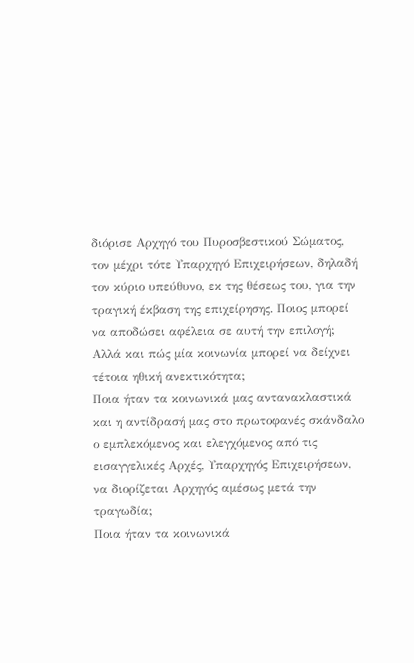διόρισε Αρχηγό του Πυροσβεστικού Σώματος, τον μέχρι τότε Υπαρχηγό Επιχειρήσεων, δηλαδή τον κύριο υπεύθυνο, εκ της θέσεως του, για την τραγική έκβαση της επιχείρησης. Ποιος μπορεί να αποδώσει αφέλεια σε αυτή την επιλογή; Αλλά και πώς μία κοινωνία μπορεί να δείχνει τέτοια ηθική ανεκτικότητα;
Ποια ήταν τα κοινωνικά μας αντανακλαστικά και η αντίδρασή μας στο πρωτοφανές σκάνδαλο ο εμπλεκόμενος και ελεγχόμενος από τις εισαγγελικές Αρχές, Υπαρχηγός Επιχειρήσεων, να διορίζεται Αρχηγός αμέσως μετά την τραγωδία;
Ποια ήταν τα κοινωνικά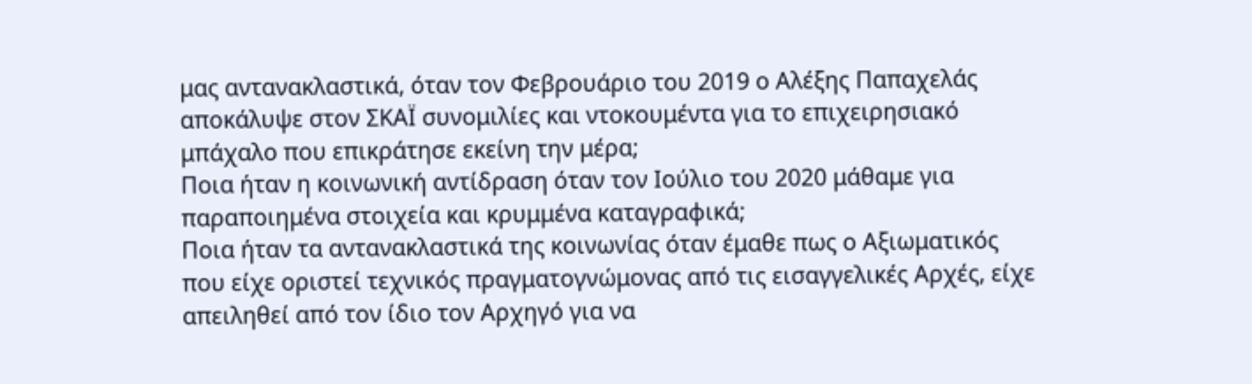μας αντανακλαστικά, όταν τον Φεβρουάριο του 2019 ο Αλέξης Παπαχελάς αποκάλυψε στον ΣΚΑΪ συνομιλίες και ντοκουμέντα για το επιχειρησιακό μπάχαλο που επικράτησε εκείνη την μέρα;
Ποια ήταν η κοινωνική αντίδραση όταν τον Ιούλιο του 2020 μάθαμε για παραποιημένα στοιχεία και κρυμμένα καταγραφικά;
Ποια ήταν τα αντανακλαστικά της κοινωνίας όταν έμαθε πως ο Αξιωματικός που είχε οριστεί τεχνικός πραγματογνώμονας από τις εισαγγελικές Αρχές, είχε απειληθεί από τον ίδιο τον Αρχηγό για να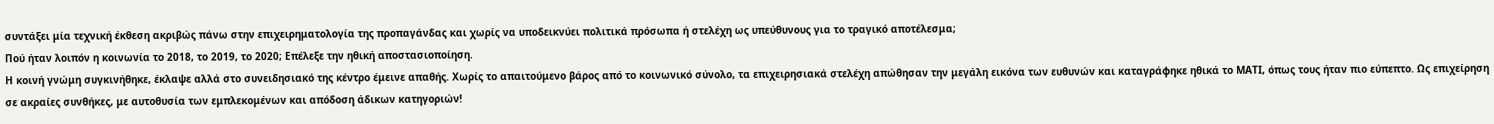συντάξει μία τεχνική έκθεση ακριβώς πάνω στην επιχειρηματολογία της προπαγάνδας και χωρίς να υποδεικνύει πολιτικά πρόσωπα ή στελέχη ως υπεύθυνους για το τραγικό αποτέλεσμα;
Πού ήταν λοιπόν η κοινωνία το 2018, το 2019, το 2020; Επέλεξε την ηθική αποστασιοποίηση.
Η κοινή γνώμη συγκινήθηκε, έκλαψε αλλά στο συνειδησιακό της κέντρο έμεινε απαθής. Χωρίς το απαιτούμενο βάρος από το κοινωνικό σύνολο, τα επιχειρησιακά στελέχη απώθησαν την μεγάλη εικόνα των ευθυνών και καταγράφηκε ηθικά το ΜΑΤΙ, όπως τους ήταν πιο εύπεπτο. Ως επιχείρηση σε ακραίες συνθήκες, με αυτοθυσία των εμπλεκομένων και απόδοση άδικων κατηγοριών!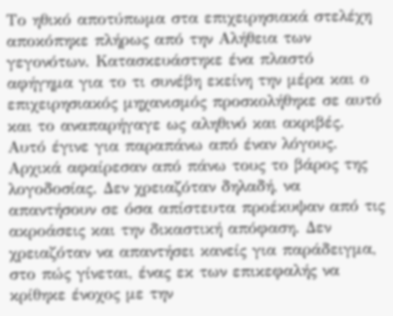Το ηθικό αποτύπωμα στα επιχειρησιακά στελέχη αποκόπηκε πλήρως από την Αλήθεια των γεγονότων. Κατασκευάστηκε ένα πλαστό αφήγημα για το τι συνέβη εκείνη την μέρα και ο επιχειρησιακός μηχανισμός προσκολήθηκε σε αυτό και το αναπαρήγαγε ως αληθινό και ακριβές.
Αυτό έγινε για παραπάνω από έναν λόγους.
Αρχικά αφαίρεσαν από πάνω τους το βάρος της λογοδοσίας. Δεν χρειαζόταν δηλαδή, να απαντήσουν σε όσα απίστευτα προέκυψαν από τις ακροάσεις και την δικαστική απόφαση. Δεν χρειαζόταν να απαντήσει κανείς για παράδειγμα, στο πώς γίνεται, ένας εκ των επικεφαλής να κρίθηκε ένοχος με την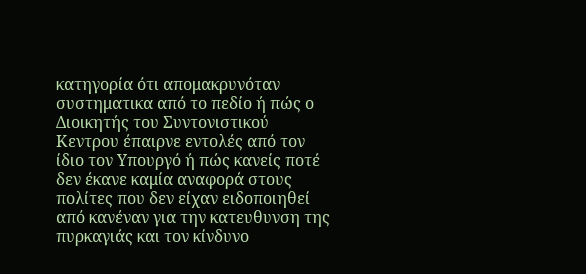κατηγορία ότι απομακρυνόταν συστηματικα από το πεδίο ή πώς ο Διοικητής του Συντονιστικού Κεντρου έπαιρνε εντολές από τον ίδιο τον Υπουργό ή πώς κανείς ποτέ δεν έκανε καμία αναφορά στους πολίτες που δεν είχαν ειδοποιηθεί από κανέναν για την κατευθυνση της πυρκαγιάς και τον κίνδυνο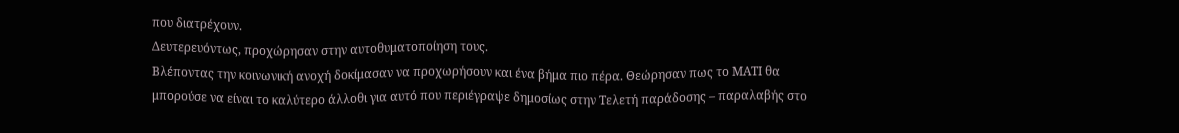που διατρέχουν.
Δευτερευόντως, προχώρησαν στην αυτοθυματοποίηση τους.
Βλέποντας την κοινωνική ανοχή δοκίμασαν να προχωρήσουν και ένα βήμα πιο πέρα. Θεώρησαν πως το ΜΑΤΙ θα μπορούσε να είναι το καλύτερο άλλοθι για αυτό που περιέγραψε δημοσίως στην Τελετή παράδοσης – παραλαβής στο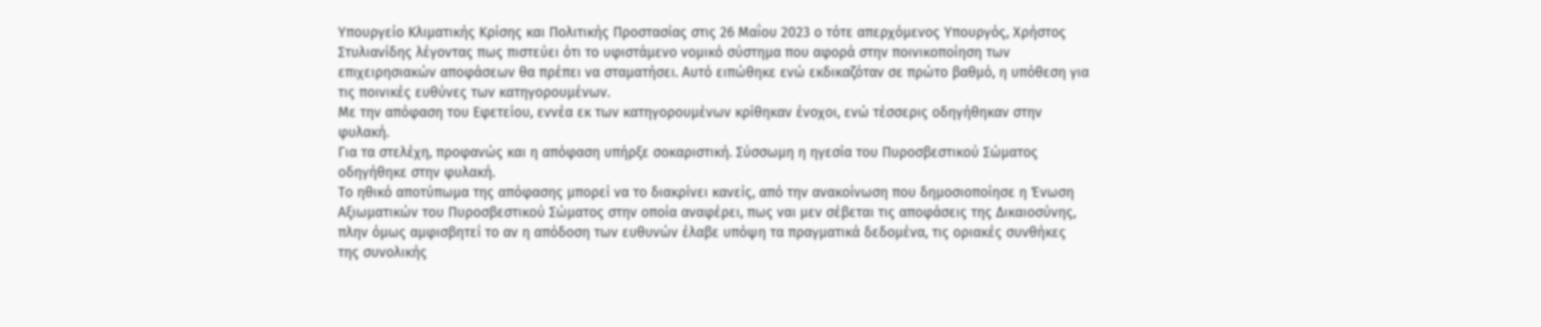Υπουργείο Κλιματικής Κρίσης και Πολιτικής Προστασίας στις 26 Μαΐου 2023 ο τότε απερχόμενος Υπουργός, Χρήστος Στυλιανίδης λέγοντας πως πιστεύει ότι το υφιστάμενο νομικό σύστημα που αφορά στην ποινικοποίηση των επιχειρησιακών αποφάσεων θα πρέπει να σταματήσει. Αυτό ειπώθηκε ενώ εκδικαζόταν σε πρώτο βαθμό, η υπόθεση για τις ποινικές ευθύνες των κατηγορουμένων.
Με την απόφαση του Εφετείου, εννέα εκ των κατηγορουμένων κρίθηκαν ένοχοι, ενώ τέσσερις οδηγήθηκαν στην φυλακή.
Για τα στελέχη, προφανώς και η απόφαση υπήρξε σοκαριστική. Σύσσωμη η ηγεσία του Πυροσβεστικού Σώματος οδηγήθηκε στην φυλακή.
Το ηθικό αποτύπωμα της απόφασης μπορεί να το διακρίνει κανείς, από την ανακοίνωση που δημοσιοποίησε η Ένωση Αξιωματικών του Πυροσβεστικού Σώματος στην οποία αναφέρει, πως ναι μεν σέβεται τις αποφάσεις της Δικαιοσύνης, πλην όμως αμφισβητεί το αν η απόδοση των ευθυνών έλαβε υπόψη τα πραγματικά δεδομένα, τις οριακές συνθήκες της συνολικής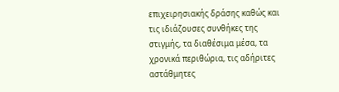επιχειρησιακής δράσης καθώς και τις ιδιάζουσες συνθήκες της στιγμής, τα διαθέσιμα μέσα, τα χρονικά περιθώρια, τις αδήριτες αστάθμητες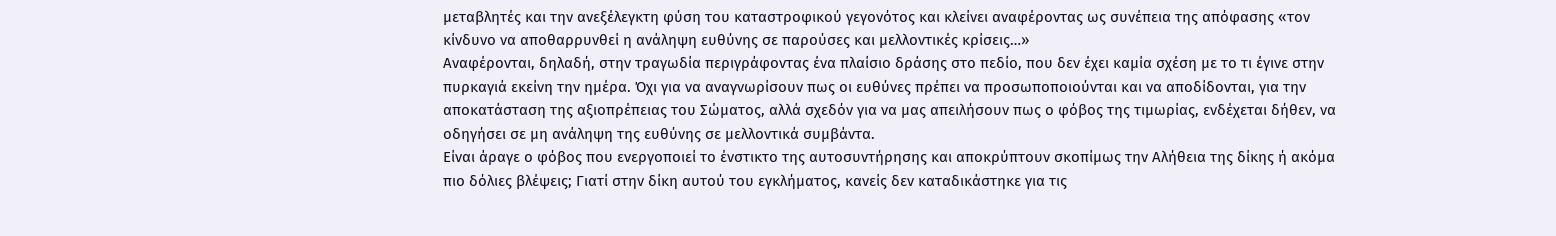μεταβλητές και την ανεξέλεγκτη φύση του καταστροφικού γεγονότος και κλείνει αναφέροντας ως συνέπεια της απόφασης «τον κίνδυνο να αποθαρρυνθεί η ανάληψη ευθύνης σε παρούσες και μελλοντικές κρίσεις…»
Αναφέρονται, δηλαδή, στην τραγωδία περιγράφοντας ένα πλαίσιο δράσης στο πεδίο, που δεν έχει καμία σχέση με το τι έγινε στην πυρκαγιά εκείνη την ημέρα. Όχι για να αναγνωρίσουν πως οι ευθύνες πρέπει να προσωποποιούνται και να αποδίδονται, για την αποκατάσταση της αξιοπρέπειας του Σώματος, αλλά σχεδόν για να μας απειλήσουν πως ο φόβος της τιμωρίας, ενδέχεται δήθεν, να οδηγήσει σε μη ανάληψη της ευθύνης σε μελλοντικά συμβάντα.
Είναι άραγε ο φόβος που ενεργοποιεί το ένστικτο της αυτοσυντήρησης και αποκρύπτουν σκοπίμως την Αλήθεια της δίκης ή ακόμα πιο δόλιες βλέψεις; Γιατί στην δίκη αυτού του εγκλήματος, κανείς δεν καταδικάστηκε για τις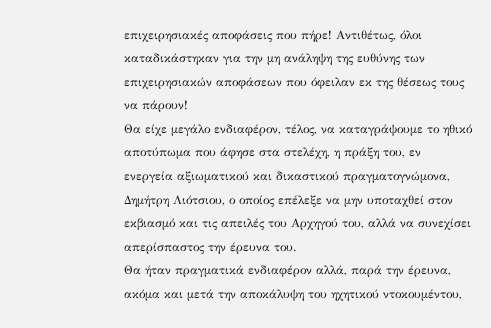επιχειρησιακές αποφάσεις που πήρε! Αντιθέτως, όλοι καταδικάστηκαν για την μη ανάληψη της ευθύνης των επιχειρησιακών αποφάσεων που όφειλαν εκ της θέσεως τους να πάρουν!
Θα είχε μεγάλο ενδιαφέρον, τέλος, να καταγράψουμε το ηθικό αποτύπωμα που άφησε στα στελέχη, η πράξη του, εν ενεργεία αξιωματικού και δικαστικού πραγματογνώμονα, Δημήτρη Λιότσιου, ο οποίος επέλεξε να μην υποταχθεί στον εκβιασμό και τις απειλές του Αρχηγού του, αλλά να συνεχίσει απερίσπαστος την έρευνα του.
Θα ήταν πραγματικά ενδιαφέρον αλλά, παρά την έρευνα, ακόμα και μετά την αποκάλυψη του ηχητικού ντοκουμέντου,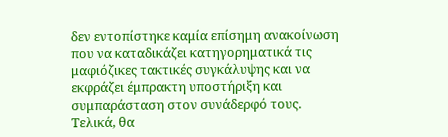δεν εντοπίστηκε καμία επίσημη ανακοίνωση που να καταδικάζει κατηγορηματικά τις μαφιόζικες τακτικές συγκάλυψης και να εκφράζει έμπρακτη υποστήριξη και συμπαράσταση στον συνάδερφό τους.
Τελικά, θα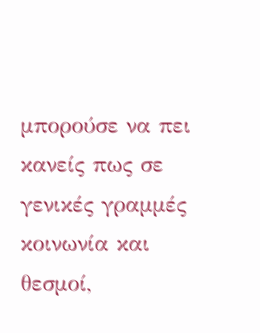μπορούσε να πει κανείς πως σε γενικές γραμμές κοινωνία και θεσμοί,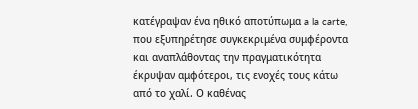κατέγραψαν ένα ηθικό αποτύπωμα a la carte, που εξυπηρέτησε συγκεκριμένα συμφέροντα και αναπλάθοντας την πραγματικότητα έκρυψαν αμφότεροι, τις ενοχές τους κάτω από το χαλί. Ο καθένας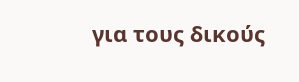για τους δικούς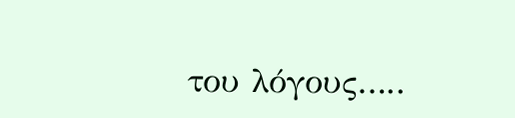του λόγους…..